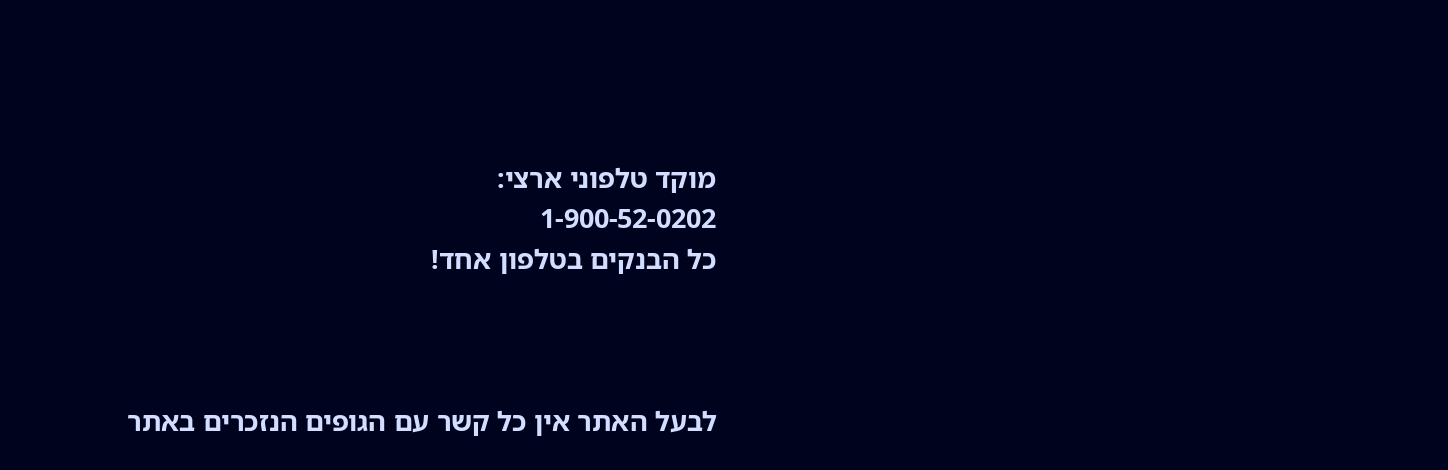מוקד טלפוני ארצי:
1-900-52-0202
כל הבנקים בטלפון אחד!



לבעל האתר אין כל קשר עם הגופים הנזכרים באתר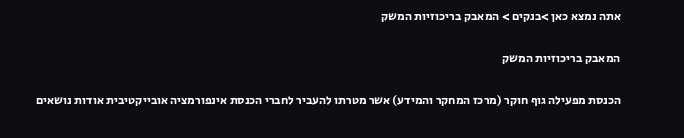אתה נמצא כאן >בנקים > המאבק בריכוזיות המשק

המאבק בריכוזיות המשק

הכנסת מפעילה גוף חוקר (מרכז המחקר והמידע) אשר מטרתו להעביר לחברי הכנסת אינפורמציה אובייקטיבית אודות נושאים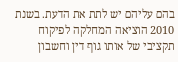בהם עליהם יש לתת את הדעת. בשנת 2010 הוציאה המחלקה לפיקוח תקציבי של אותו גוף דין וחשבון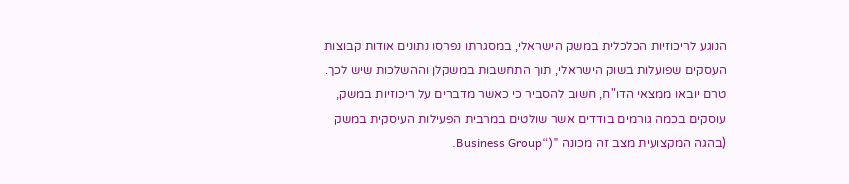הנוגע לריכוזיות הכלכלית במשק הישראלי, במסגרתו נפרסו נתונים אודות קבוצות העסקים שפועלות בשוק הישראלי, תוך התחשבות במשקלן וההשלכות שיש לכך. טרם יובאו ממצאי הדו"ח, חשוב להסביר כי כאשר מדברים על ריכוזיות במשק, עוסקים בכמה גורמים בודדים אשר שולטים במרבית הפעילות העיסקית במשק (בהגה המקצועית מצב זה מכונה "(“Business Group.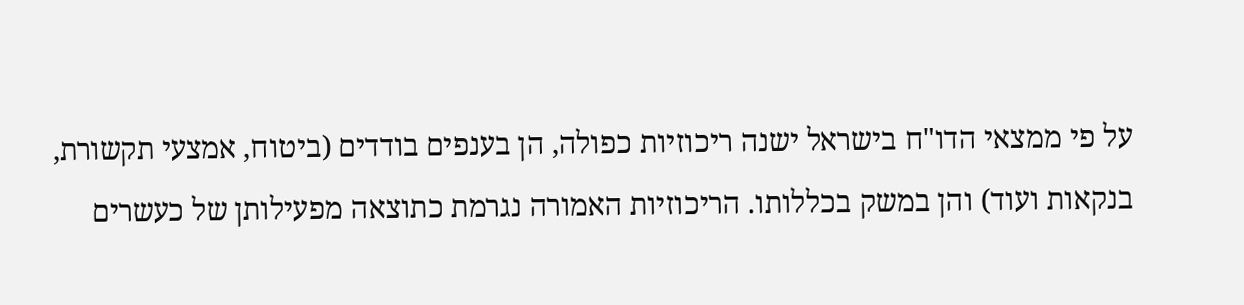על פי ממצאי הדו"ח בישראל ישנה ריכוזיות כפולה, הן בענפים בודדים (ביטוח, אמצעי תקשורת, בנקאות ועוד) והן במשק בכללותו. הריכוזיות האמורה נגרמת כתוצאה מפעילותן של כעשרים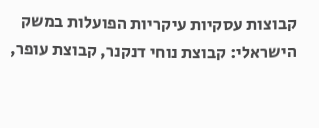קבוצות עסקיות עיקריות הפועלות במשק הישראלי: קבוצת נוחי דנקנר, קבוצת עופר,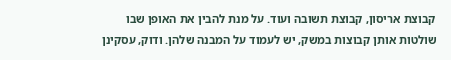קבוצת אריסון, קבוצת תשובה ועוד. על מנת להבין את האופן שבו שולטות אותן קבוצות במשק, יש לעמוד על המבנה שלהן. ודוק, עסקינן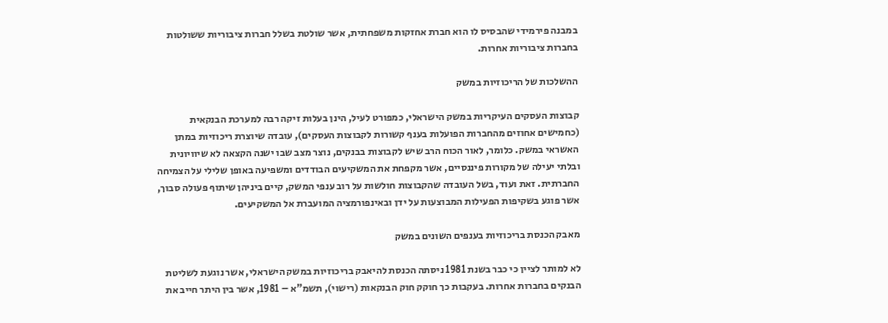במבנה פירמידי שהבסיס לו הוא חברת אחזקות משפחתית, אשר שולטת בשלל חברות ציבוריות ששולטות בחברות ציבוריות אחרות.

ההשלכות של הריכוזיות במשק

קבוצות העסקים העיקריות במשק הישראלי, כמפורט לעיל, הינן בעלות זיקה רבה למערכת הבנקאית (כחמישים אחוזים מהחברות הפועלות בענף קשורות לקבוצות העסקים), עובדה שיוצרת ריכוזיות במתן האשראי במשק. כלומר, לאור הכוח הרב שיש לקבוצות בבנקים, נוצר מצב שבו ישנה הקצאה לא שיוויונית ובלתי יעילה של מקורות פיננסיים, אשר מקפחת את המשקיעים הבודדים ומשפיעה באופן שלילי על הצמיחה החברתית. זאת ועוד, בשל העובדה שהקבוצות חולשות על רוב ענפי המשק, קיים ביניהן שיתוף פעולה סבוך, אשר פוגע בשקיפות הפעילות המבוצעות על ידן ובאינפורמציה המועברת אל המשקיעים.

מאבק הכנסת בריכוזיות בענפים השונים במשק

לא למותר לציין כי כבר בשנת 1981 ניסתה הכנסת להיאבק בריכוזיות במשק הישראלי, אשר נוגעת לשליטת הבנקים בחברות אחרות. בעקבות כך חוקק חוק הבנקאות (רישוי), תשמ"א – 1981, אשר בין היתר חייב את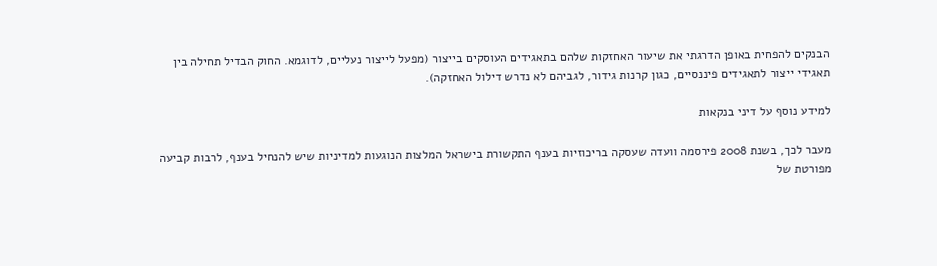הבנקים להפחית באופן הדרגתי את שיעור האחזקות שלהם בתאגידים העוסקים בייצור (מפעל לייצור נעליים, לדוגמא. החוק הבדיל תחילה בין תאגידי ייצור לתאגידים פיננסיים, כגון קרנות גידור, לגביהם לא נדרש דילול האחזקה).

למידע נוסף על דיני בנקאות

מעבר לכך, בשנת 2008 פירסמה וועדה שעסקה בריכוזיות בענף התקשורת בישראל המלצות הנוגעות למדיניות שיש להנחיל בענף, לרבות קביעה מפורטת של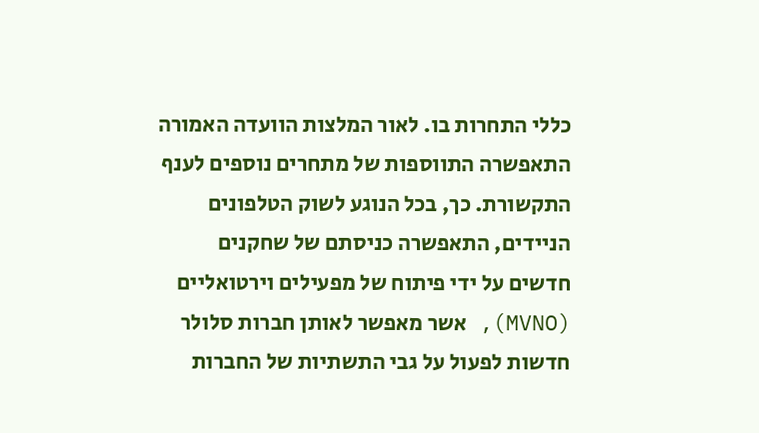כללי התחרות בו. לאור המלצות הוועדה האמורה התאפשרה התווספות של מתחרים נוספים לענף התקשורת. כך, בכל הנוגע לשוק הטלפונים הניידים, התאפשרה כניסתם של שחקנים חדשים על ידי פיתוח של מפעילים וירטואליים (MVNO), אשר מאפשר לאותן חברות סלולר חדשות לפעול על גבי התשתיות של החברות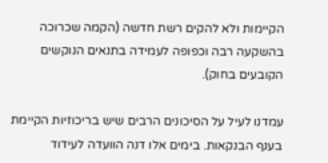הקיימות ולא להקים רשת חדשה (הקמה שכרוכה בהשקעה רבה וכפופה לעמידה בתנאים הנוקשים הקובעים בחוק).

עמדנו לעיל על הסיכונים הרבים שיש בריכוזיות הקיימת בענף הבנקאות. בימים אלו דנה הוועדה לעידוד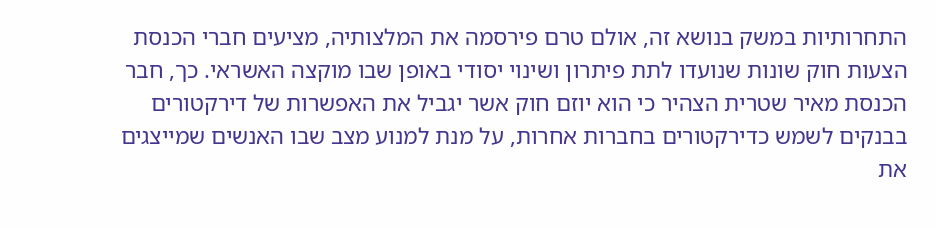התחרותיות במשק בנושא זה, אולם טרם פירסמה את המלצותיה, מציעים חברי הכנסת הצעות חוק שונות שנועדו לתת פיתרון ושינוי יסודי באופן שבו מוקצה האשראי. כך, חבר הכנסת מאיר שטרית הצהיר כי הוא יוזם חוק אשר יגביל את האפשרות של דירקטורים בבנקים לשמש כדירקטורים בחברות אחרות, על מנת למנוע מצב שבו האנשים שמייצגים את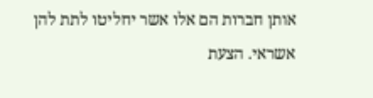אותן חברות הם אלו אשר יחליטו לתת להן אשראי. הצעת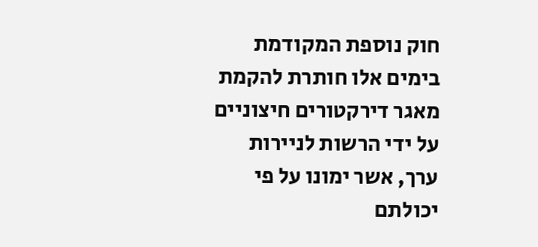חוק נוספת המקודמת בימים אלו חותרת להקמת מאגר דירקטורים חיצוניים על ידי הרשות לניירות ערך, אשר ימונו על פי יכולתם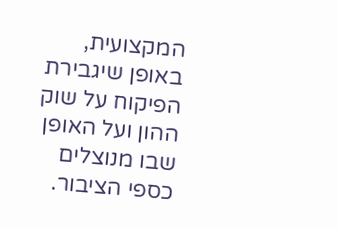המקצועית, באופן שיגבירת הפיקוח על שוק ההון ועל האופן שבו מנוצלים כספי הציבור.